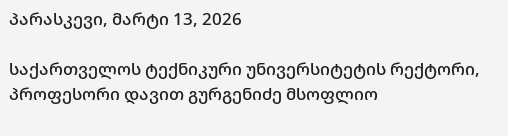პარასკევი, მარტი 13, 2026

საქართველოს ტექნიკური უნივერსიტეტის რექტორი, პროფესორი დავით გურგენიძე მსოფლიო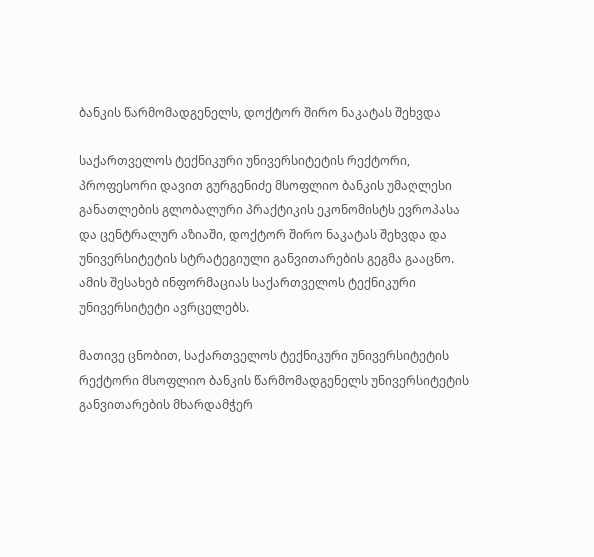ბანკის წარმომადგენელს, დოქტორ შირო ნაკატას შეხვდა

საქართველოს ტექნიკური უნივერსიტეტის რექტორი, პროფესორი დავით გურგენიძე მსოფლიო ბანკის უმაღლესი განათლების გლობალური პრაქტიკის ეკონომისტს ევროპასა და ცენტრალურ აზიაში, დოქტორ შირო ნაკატას შეხვდა და უნივერსიტეტის სტრატეგიული განვითარების გეგმა გააცნო. ამის შესახებ ინფორმაციას საქართველოს ტექნიკური უნივერსიტეტი ავრცელებს.

მათივე ცნობით, საქართველოს ტექნიკური უნივერსიტეტის რექტორი მსოფლიო ბანკის წარმომადგენელს უნივერსიტეტის განვითარების მხარდამჭერ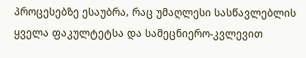პროცესებზე ესაუბრა, რაც უმაღლესი სასწავლებლის ყველა ფაკულტეტსა და სამეცნიერო-კვლევით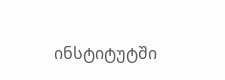ინსტიტუტში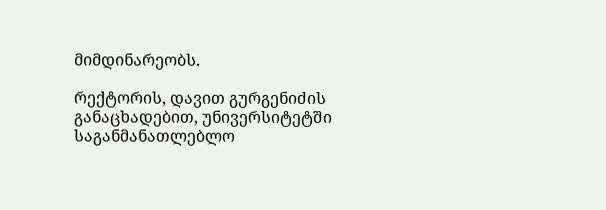მიმდინარეობს.

რექტორის, დავით გურგენიძის განაცხადებით, უნივერსიტეტში საგანმანათლებლო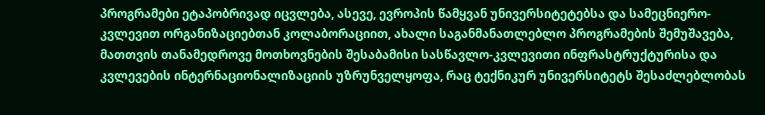პროგრამები ეტაპობრივად იცვლება, ასევე, ევროპის წამყვან უნივერსიტეტებსა და სამეცნიერო-კვლევით ორგანიზაციებთან კოლაბორაციით, ახალი საგანმანათლებლო პროგრამების შემუშავება, მათთვის თანამედროვე მოთხოვნების შესაბამისი სასწავლო-კვლევითი ინფრასტრუქტურისა და კვლევების ინტერნაციონალიზაციის უზრუნველყოფა, რაც ტექნიკურ უნივერსიტეტს შესაძლებლობას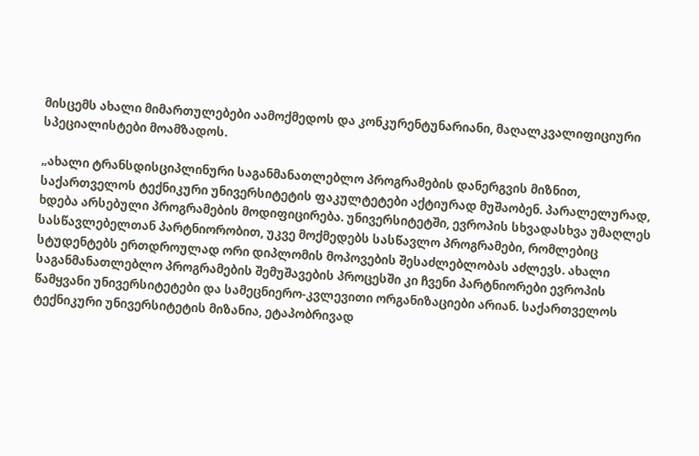მისცემს ახალი მიმართულებები აამოქმედოს და კონკურენტუნარიანი, მაღალკვალიფიციური სპეციალისტები მოამზადოს.

„ახალი ტრანსდისციპლინური საგანმანათლებლო პროგრამების დანერგვის მიზნით, საქართველოს ტექნიკური უნივერსიტეტის ფაკულტეტები აქტიურად მუშაობენ. პარალელურად, ხდება არსებული პროგრამების მოდიფიცირება. უნივერსიტეტში, ევროპის სხვადასხვა უმაღლეს სასწავლებელთან პარტნიორობით, უკვე მოქმედებს სასწავლო პროგრამები, რომლებიც სტუდენტებს ერთდროულად ორი დიპლომის მოპოვების შესაძლებლობას აძლევს. ახალი საგანმანათლებლო პროგრამების შემუშავების პროცესში კი ჩვენი პარტნიორები ევროპის წამყვანი უნივერსიტეტები და სამეცნიერო-კვლევითი ორგანიზაციები არიან. საქართველოს ტექნიკური უნივერსიტეტის მიზანია, ეტაპობრივად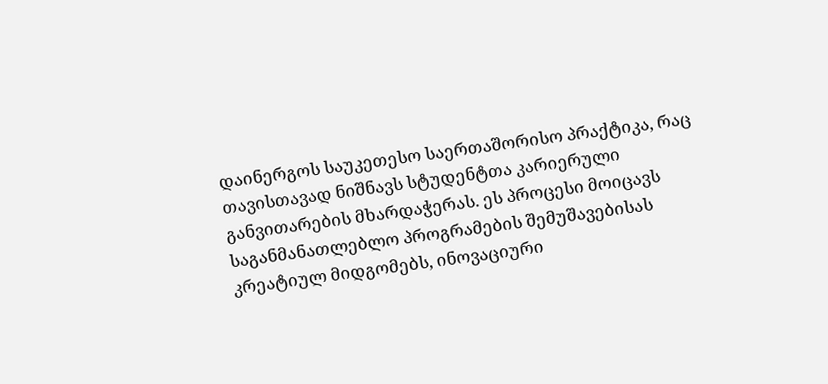დაინერგოს საუკეთესო საერთაშორისო პრაქტიკა, რაც თავისთავად ნიშნავს სტუდენტთა კარიერული განვითარების მხარდაჭერას. ეს პროცესი მოიცავს საგანმანათლებლო პროგრამების შემუშავებისას კრეატიულ მიდგომებს, ინოვაციური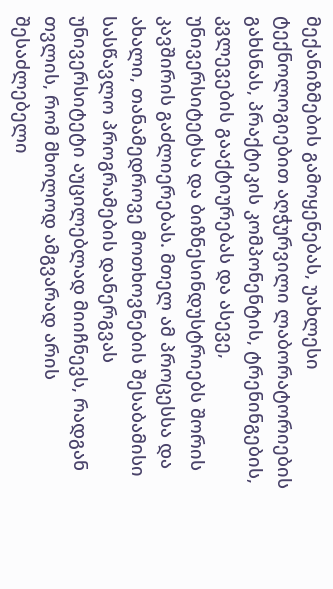მექანიზმების გამოყენებას, უახლესი ტექნოლოგიებით აღჭურვილი ლაბორატორიების გახსნას, პრაქტიკის კომპონენტის, ტრენინგების, კვლევების გააქტიურებას და ასევე, უნივერსიტეტსა და ბიზნესინდუსტრიებს შორის კავშირის გაძლიერებას. მთელ ამ პროცესსა და ახალი, თანამედროვე მოთხოვნების შესაბამისი სასწავლო პროგრამების დანერგვას უნივერსიტეტი აუცილებლად მიიჩნევს, რადგან თვლის, რომ მხოლოდ ამგვარად არის შესაძლებელი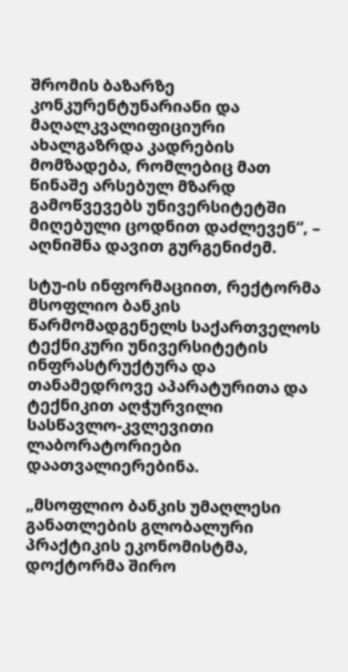შრომის ბაზარზე კონკურენტუნარიანი და მაღალკვალიფიციური ახალგაზრდა კადრების მომზადება, რომლებიც მათ წინაშე არსებულ მზარდ გამოწვევებს უნივერსიტეტში მიღებული ცოდნით დაძლევენ“, – აღნიშნა დავით გურგენიძემ.

სტუ-ის ინფორმაციით, რექტორმა მსოფლიო ბანკის წარმომადგენელს საქართველოს ტექნიკური უნივერსიტეტის ინფრასტრუქტურა და თანამედროვე აპარატურითა და ტექნიკით აღჭურვილი სასწავლო-კვლევითი ლაბორატორიები დაათვალიერებინა.

„მსოფლიო ბანკის უმაღლესი განათლების გლობალური პრაქტიკის ეკონომისტმა, დოქტორმა შირო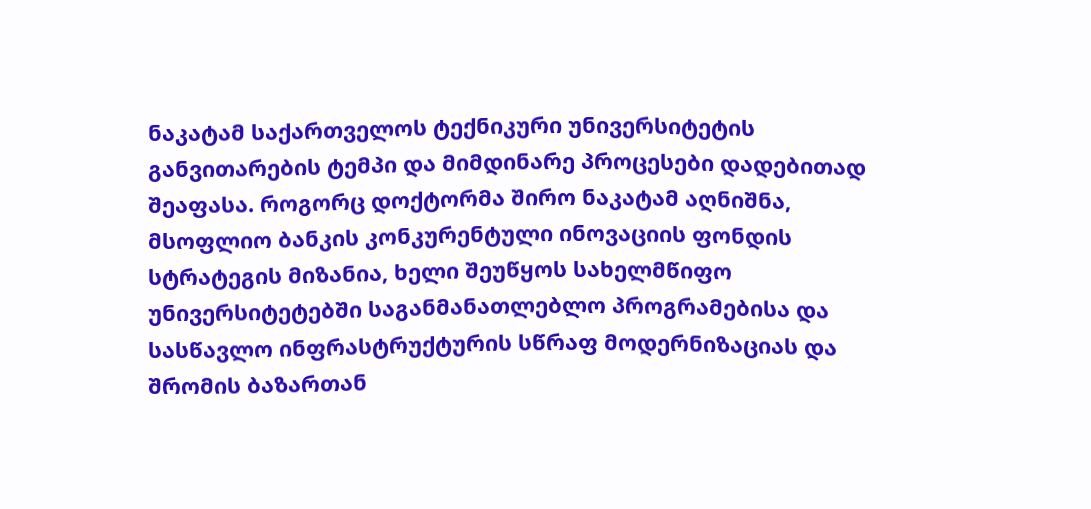ნაკატამ საქართველოს ტექნიკური უნივერსიტეტის განვითარების ტემპი და მიმდინარე პროცესები დადებითად შეაფასა. როგორც დოქტორმა შირო ნაკატამ აღნიშნა, მსოფლიო ბანკის კონკურენტული ინოვაციის ფონდის სტრატეგის მიზანია, ხელი შეუწყოს სახელმწიფო უნივერსიტეტებში საგანმანათლებლო პროგრამებისა და სასწავლო ინფრასტრუქტურის სწრაფ მოდერნიზაციას და შრომის ბაზართან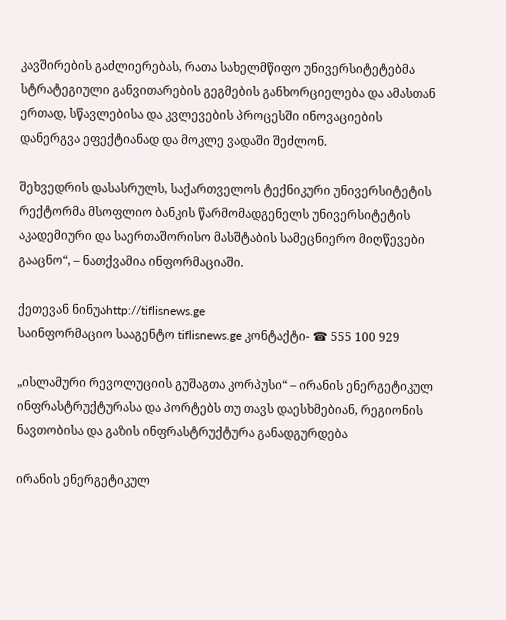კავშირების გაძლიერებას, რათა სახელმწიფო უნივერსიტეტებმა სტრატეგიული განვითარების გეგმების განხორციელება და ამასთან ერთად, სწავლებისა და კვლევების პროცესში ინოვაციების დანერგვა ეფექტიანად და მოკლე ვადაში შეძლონ.

შეხვედრის დასასრულს, საქართველოს ტექნიკური უნივერსიტეტის რექტორმა მსოფლიო ბანკის წარმომადგენელს უნივერსიტეტის აკადემიური და საერთაშორისო მასშტაბის სამეცნიერო მიღწევები გააცნო“, – ნათქვამია ინფორმაციაში.

ქეთევან ნინუაhttp://tiflisnews.ge
საინფორმაციო სააგენტო tiflisnews.ge კონტაქტი- ☎ 555 100 929

„ისლამური რევოლუციის გუშაგთა კორპუსი“ – ირანის ენერგეტიკულ ინფრასტრუქტურასა და პორტებს თუ თავს დაესხმებიან, რეგიონის ნავთობისა და გაზის ინფრასტრუქტურა განადგურდება

ირანის ენერგეტიკულ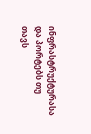ინფრასტრუქტურასა და პორტებს თუ თავს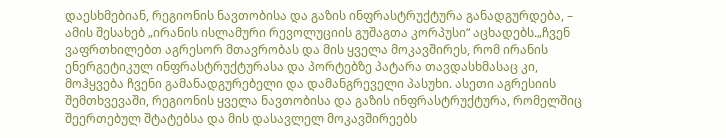დაესხმებიან, რეგიონის ნავთობისა და გაზის ინფრასტრუქტურა განადგურდება, – ამის შესახებ „ირანის ისლამური რევოლუციის გუშაგთა კორპუსი“ აცხადებს.„ჩვენ ვაფრთხილებთ აგრესორ მთავრობას და მის ყველა მოკავშირეს, რომ ირანის ენერგეტიკულ ინფრასტრუქტურასა და პორტებზე პატარა თავდასხმასაც კი, მოჰყვება ჩვენი გამანადგურებელი და დამანგრეველი პასუხი. ასეთი აგრესიის შემთხვევაში, რეგიონის ყველა ნავთობისა და გაზის ინფრასტრუქტურა, რომელშიც შეერთებულ შტატებსა და მის დასავლელ მოკავშირეებს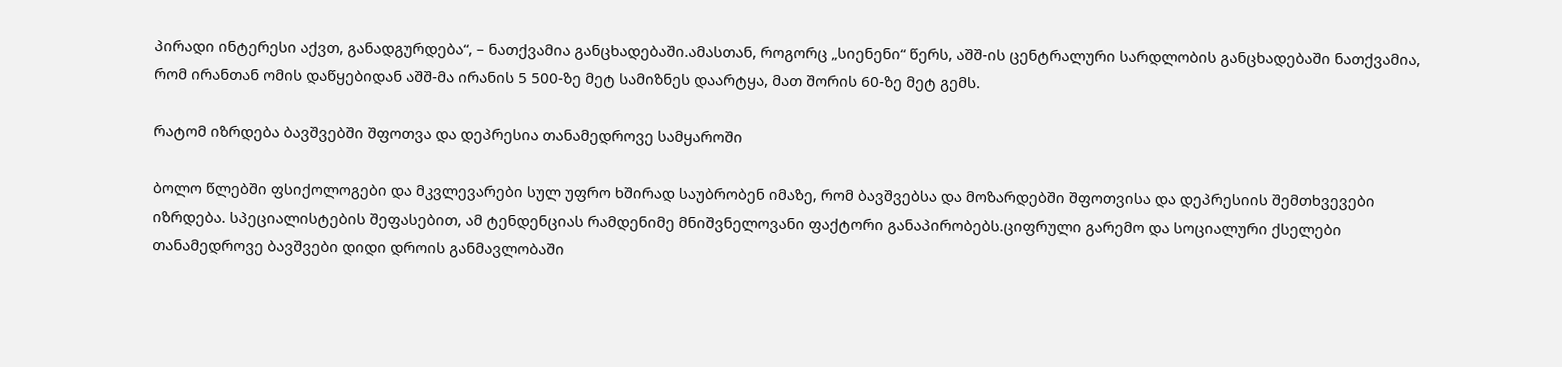პირადი ინტერესი აქვთ, განადგურდება“, – ნათქვამია განცხადებაში.ამასთან, როგორც „სიენენი“ წერს, აშშ-ის ცენტრალური სარდლობის განცხადებაში ნათქვამია, რომ ირანთან ომის დაწყებიდან აშშ-მა ირანის 5 500-ზე მეტ სამიზნეს დაარტყა, მათ შორის 60-ზე მეტ გემს.

რატომ იზრდება ბავშვებში შფოთვა და დეპრესია თანამედროვე სამყაროში

ბოლო წლებში ფსიქოლოგები და მკვლევარები სულ უფრო ხშირად საუბრობენ იმაზე, რომ ბავშვებსა და მოზარდებში შფოთვისა და დეპრესიის შემთხვევები იზრდება. სპეციალისტების შეფასებით, ამ ტენდენციას რამდენიმე მნიშვნელოვანი ფაქტორი განაპირობებს.ციფრული გარემო და სოციალური ქსელები თანამედროვე ბავშვები დიდი დროის განმავლობაში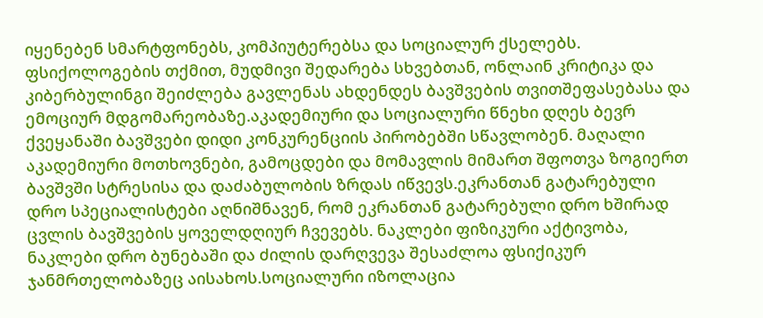იყენებენ სმარტფონებს, კომპიუტერებსა და სოციალურ ქსელებს. ფსიქოლოგების თქმით, მუდმივი შედარება სხვებთან, ონლაინ კრიტიკა და კიბერბულინგი შეიძლება გავლენას ახდენდეს ბავშვების თვითშეფასებასა და ემოციურ მდგომარეობაზე.აკადემიური და სოციალური წნეხი დღეს ბევრ ქვეყანაში ბავშვები დიდი კონკურენციის პირობებში სწავლობენ. მაღალი აკადემიური მოთხოვნები, გამოცდები და მომავლის მიმართ შფოთვა ზოგიერთ ბავშვში სტრესისა და დაძაბულობის ზრდას იწვევს.ეკრანთან გატარებული დრო სპეციალისტები აღნიშნავენ, რომ ეკრანთან გატარებული დრო ხშირად ცვლის ბავშვების ყოველდღიურ ჩვევებს. ნაკლები ფიზიკური აქტივობა, ნაკლები დრო ბუნებაში და ძილის დარღვევა შესაძლოა ფსიქიკურ ჯანმრთელობაზეც აისახოს.სოციალური იზოლაცია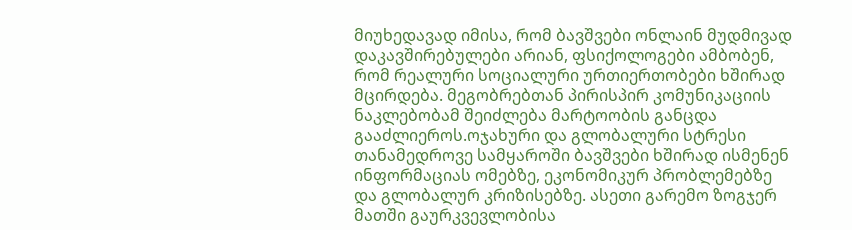მიუხედავად იმისა, რომ ბავშვები ონლაინ მუდმივად დაკავშირებულები არიან, ფსიქოლოგები ამბობენ, რომ რეალური სოციალური ურთიერთობები ხშირად მცირდება. მეგობრებთან პირისპირ კომუნიკაციის ნაკლებობამ შეიძლება მარტოობის განცდა გააძლიეროს.ოჯახური და გლობალური სტრესი თანამედროვე სამყაროში ბავშვები ხშირად ისმენენ ინფორმაციას ომებზე, ეკონომიკურ პრობლემებზე და გლობალურ კრიზისებზე. ასეთი გარემო ზოგჯერ მათში გაურკვევლობისა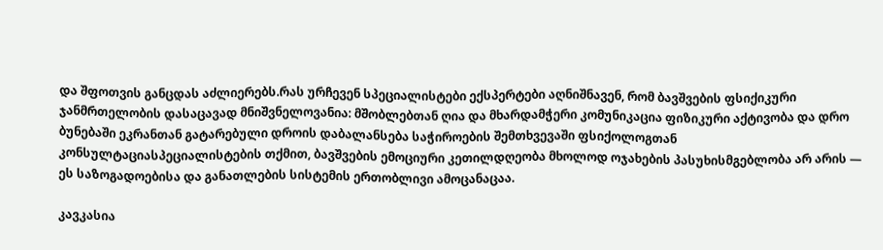და შფოთვის განცდას აძლიერებს.რას ურჩევენ სპეციალისტები ექსპერტები აღნიშნავენ, რომ ბავშვების ფსიქიკური ჯანმრთელობის დასაცავად მნიშვნელოვანია: მშობლებთან ღია და მხარდამჭერი კომუნიკაცია ფიზიკური აქტივობა და დრო ბუნებაში ეკრანთან გატარებული დროის დაბალანსება საჭიროების შემთხვევაში ფსიქოლოგთან კონსულტაციასპეციალისტების თქმით, ბავშვების ემოციური კეთილდღეობა მხოლოდ ოჯახების პასუხისმგებლობა არ არის — ეს საზოგადოებისა და განათლების სისტემის ერთობლივი ამოცანაცაა.

კავკასია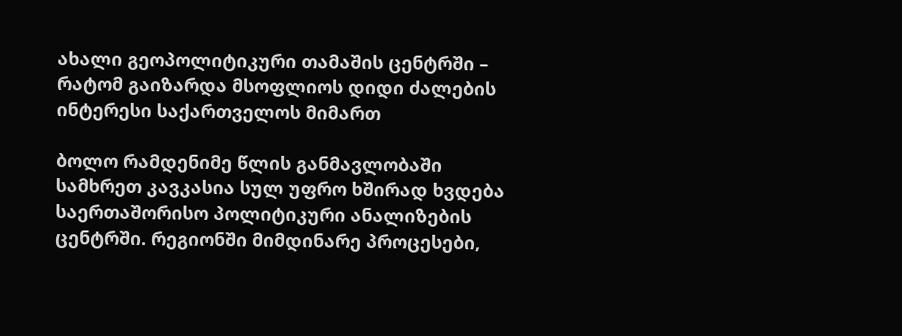ახალი გეოპოლიტიკური თამაშის ცენტრში – რატომ გაიზარდა მსოფლიოს დიდი ძალების ინტერესი საქართველოს მიმართ

ბოლო რამდენიმე წლის განმავლობაში სამხრეთ კავკასია სულ უფრო ხშირად ხვდება საერთაშორისო პოლიტიკური ანალიზების ცენტრში. რეგიონში მიმდინარე პროცესები,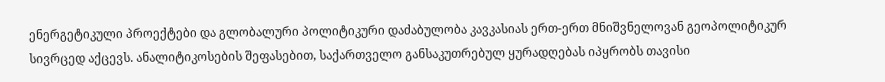ენერგეტიკული პროექტები და გლობალური პოლიტიკური დაძაბულობა კავკასიას ერთ-ერთ მნიშვნელოვან გეოპოლიტიკურ სივრცედ აქცევს. ანალიტიკოსების შეფასებით, საქართველო განსაკუთრებულ ყურადღებას იპყრობს თავისი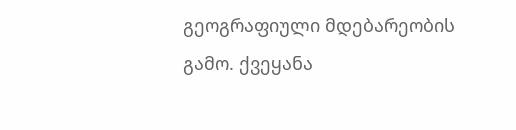გეოგრაფიული მდებარეობის გამო. ქვეყანა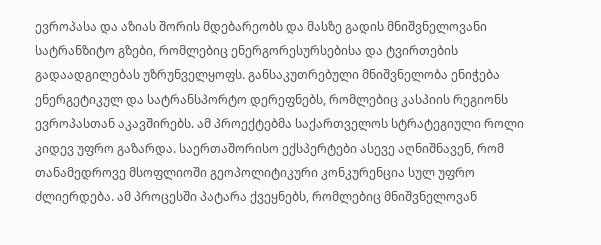ევროპასა და აზიას შორის მდებარეობს და მასზე გადის მნიშვნელოვანი სატრანზიტო გზები, რომლებიც ენერგორესურსებისა და ტვირთების გადაადგილებას უზრუნველყოფს. განსაკუთრებული მნიშვნელობა ენიჭება ენერგეტიკულ და სატრანსპორტო დერეფნებს, რომლებიც კასპიის რეგიონს ევროპასთან აკავშირებს. ამ პროექტებმა საქართველოს სტრატეგიული როლი კიდევ უფრო გაზარდა. საერთაშორისო ექსპერტები ასევე აღნიშნავენ, რომ თანამედროვე მსოფლიოში გეოპოლიტიკური კონკურენცია სულ უფრო ძლიერდება. ამ პროცესში პატარა ქვეყნებს, რომლებიც მნიშვნელოვან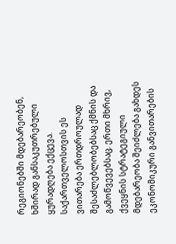რეგიონებში მდებარეობენ, ხშირად განსაკუთრებული ყურადღება ექცევა. საქართველოსთვის ეს ვითარება ერთდროულად შესაძლებლობებსაც ქმნის და გამოწვევებსაც. ერთი მხრივ, ქვეყნის სტრატეგიული მდებარეობა შეიძლება გახდეს ეკონომიკური განვითარების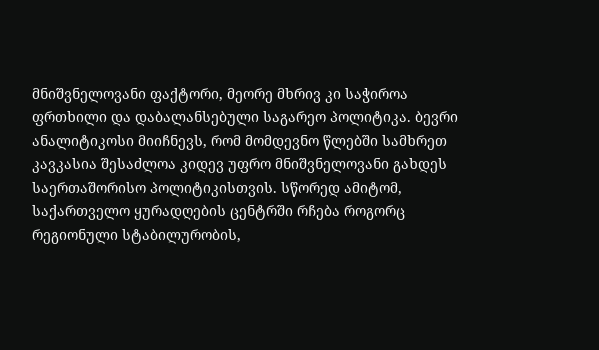მნიშვნელოვანი ფაქტორი, მეორე მხრივ კი საჭიროა ფრთხილი და დაბალანსებული საგარეო პოლიტიკა. ბევრი ანალიტიკოსი მიიჩნევს, რომ მომდევნო წლებში სამხრეთ კავკასია შესაძლოა კიდევ უფრო მნიშვნელოვანი გახდეს საერთაშორისო პოლიტიკისთვის. სწორედ ამიტომ, საქართველო ყურადღების ცენტრში რჩება როგორც რეგიონული სტაბილურობის,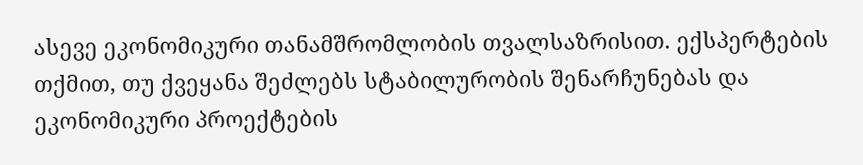ასევე ეკონომიკური თანამშრომლობის თვალსაზრისით. ექსპერტების თქმით, თუ ქვეყანა შეძლებს სტაბილურობის შენარჩუნებას და ეკონომიკური პროექტების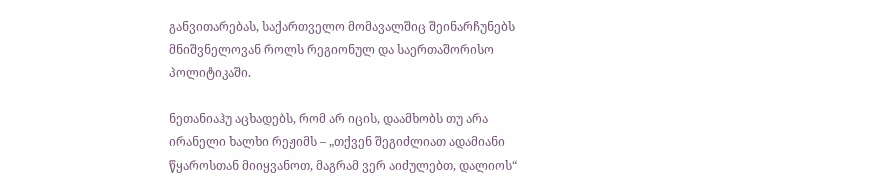განვითარებას, საქართველო მომავალშიც შეინარჩუნებს მნიშვნელოვან როლს რეგიონულ და საერთაშორისო პოლიტიკაში.

ნეთანიაჰუ აცხადებს, რომ არ იცის, დაამხობს თუ არა ირანელი ხალხი რეჟიმს – „თქვენ შეგიძლიათ ადამიანი წყაროსთან მიიყვანოთ, მაგრამ ვერ აიძულებთ, დალიოს“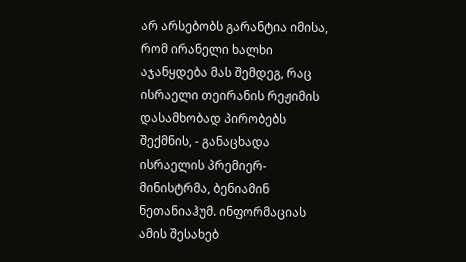არ არსებობს გარანტია იმისა, რომ ირანელი ხალხი აჯანყდება მას შემდეგ, რაც ისრაელი თეირანის რეჟიმის დასამხობად პირობებს შექმნის, - განაცხადა ისრაელის პრემიერ-მინისტრმა, ბენიამინ ნეთანიაჰუმ. ინფორმაციას ამის შესახებ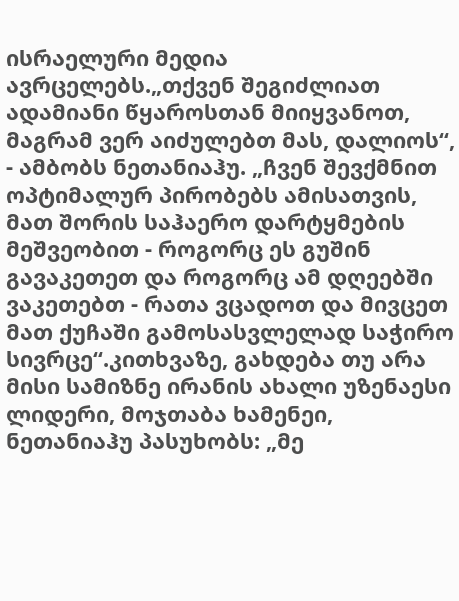ისრაელური მედია ავრცელებს.„თქვენ შეგიძლიათ ადამიანი წყაროსთან მიიყვანოთ, მაგრამ ვერ აიძულებთ მას, დალიოს“, - ამბობს ნეთანიაჰუ. „ჩვენ შევქმნით ოპტიმალურ პირობებს ამისათვის, მათ შორის საჰაერო დარტყმების მეშვეობით - როგორც ეს გუშინ გავაკეთეთ და როგორც ამ დღეებში ვაკეთებთ - რათა ვცადოთ და მივცეთ მათ ქუჩაში გამოსასვლელად საჭირო სივრცე“.კითხვაზე, გახდება თუ არა მისი სამიზნე ირანის ახალი უზენაესი ლიდერი, მოჯთაბა ხამენეი, ნეთანიაჰუ პასუხობს: „მე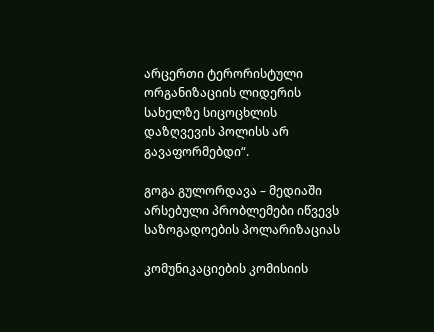არცერთი ტერორისტული ორგანიზაციის ლიდერის სახელზე სიცოცხლის დაზღვევის პოლისს არ გავაფორმებდი“.

გოგა გულორდავა – მედიაში არსებული პრობლემები იწვევს საზოგადოების პოლარიზაციას

კომუნიკაციების კომისიის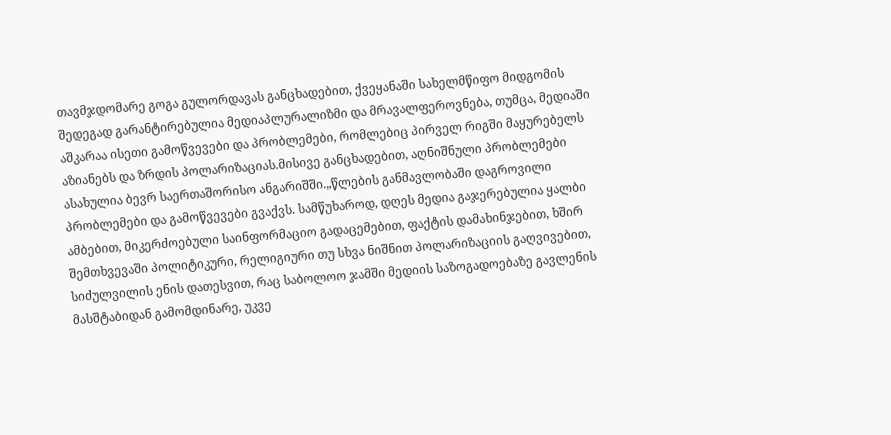თავმჯდომარე გოგა გულორდავას განცხადებით, ქვეყანაში სახელმწიფო მიდგომის შედეგად გარანტირებულია მედიაპლურალიზმი და მრავალფეროვნება, თუმცა, მედიაში აშკარაა ისეთი გამოწვევები და პრობლემები, რომლებიც პირველ რიგში მაყურებელს აზიანებს და ზრდის პოლარიზაციას.მისივე განცხადებით, აღნიშნული პრობლემები ასახულია ბევრ საერთაშორისო ანგარიშში.„წლების განმავლობაში დაგროვილი პრობლემები და გამოწვევები გვაქვს. სამწუხაროდ, დღეს მედია გაჯერებულია ყალბი ამბებით, მიკერძოებული საინფორმაციო გადაცემებით, ფაქტის დამახინჯებით, ხშირ შემთხვევაში პოლიტიკური, რელიგიური თუ სხვა ნიშნით პოლარიზაციის გაღვივებით, სიძულვილის ენის დათესვით, რაც საბოლოო ჯამში მედიის საზოგადოებაზე გავლენის მასშტაბიდან გამომდინარე, უკვე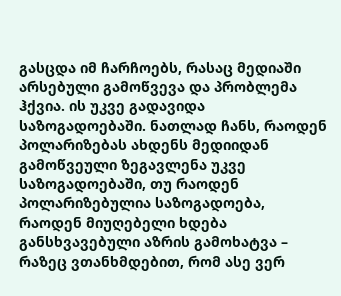გასცდა იმ ჩარჩოებს, რასაც მედიაში არსებული გამოწვევა და პრობლემა ჰქვია. ის უკვე გადავიდა საზოგადოებაში. ნათლად ჩანს, რაოდენ პოლარიზებას ახდენს მედიიდან გამოწვეული ზეგავლენა უკვე საზოგადოებაში, თუ რაოდენ პოლარიზებულია საზოგადოება, რაოდენ მიუღებელი ხდება განსხვავებული აზრის გამოხატვა – რაზეც ვთანხმდებით, რომ ასე ვერ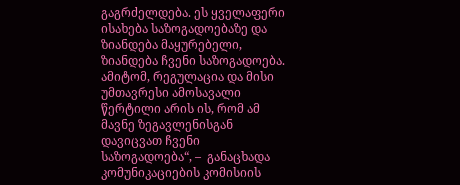გაგრძელდება. ეს ყველაფერი ისახება საზოგადოებაზე და ზიანდება მაყურებელი, ზიანდება ჩვენი საზოგადოება. ამიტომ, რეგულაცია და მისი უმთავრესი ამოსავალი წერტილი არის ის, რომ ამ მავნე ზეგავლენისგან დავიცვათ ჩვენი საზოგადოება“, –  განაცხადა კომუნიკაციების კომისიის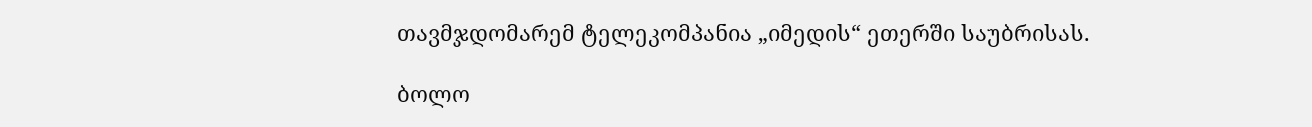თავმჯდომარემ ტელეკომპანია „იმედის“ ეთერში საუბრისას.

ბოლო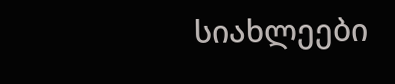სიახლეები